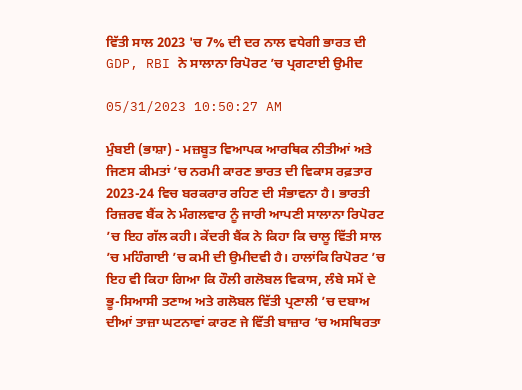ਵਿੱਤੀ ਸਾਲ 2023 'ਚ 7% ਦੀ ਦਰ ਨਾਲ ਵਧੇਗੀ ਭਾਰਤ ਦੀ GDP, RBI ਨੇ ਸਾਲਾਨਾ ਰਿਪੋਰਟ ’ਚ ਪ੍ਰਗਟਾਈ ਉਮੀਦ

05/31/2023 10:50:27 AM

ਮੁੰਬਈ (ਭਾਸ਼ਾ) - ਮਜ਼ਬੂਤ ਵਿਆਪਕ ਆਰਥਿਕ ਨੀਤੀਆਂ ਅਤੇ ਜਿਣਸ ਕੀਮਤਾਂ ’ਚ ਨਰਮੀ ਕਾਰਣ ਭਾਰਤ ਦੀ ਵਿਕਾਸ ਰਫ਼ਤਾਰ 2023-24 ਵਿਚ ਬਰਕਰਾਰ ਰਹਿਣ ਦੀ ਸੰਭਾਵਨਾ ਹੈ। ਭਾਰਤੀ ਰਿਜ਼ਰਵ ਬੈਂਕ ਨੇ ਮੰਗਲਵਾਰ ਨੂੰ ਜਾਰੀ ਆਪਣੀ ਸਾਲਾਨਾ ਰਿਪੋਰਟ ’ਚ ਇਹ ਗੱਲ ਕਹੀ। ਕੇਂਦਰੀ ਬੈਂਕ ਨੇ ਕਿਹਾ ਕਿ ਚਾਲੂ ਵਿੱਤੀ ਸਾਲ ’ਚ ਮਹਿੰਗਾਈ ’ਚ ਕਮੀ ਦੀ ਉਮੀਦਵੀ ਹੈ। ਹਾਲਾਂਕਿ ਰਿਪੋਰਟ ’ਚ ਇਹ ਵੀ ਕਿਹਾ ਗਿਆ ਕਿ ਹੌਲੀ ਗਲੋਬਲ ਵਿਕਾਸ, ਲੰਬੇ ਸਮੇਂ ਦੇ ਭੂ-ਸਿਆਸੀ ਤਣਾਅ ਅਤੇ ਗਲੋਬਲ ਵਿੱਤੀ ਪ੍ਰਣਾਲੀ ’ਚ ਦਬਾਅ ਦੀਆਂ ਤਾਜ਼ਾ ਘਟਨਾਵਾਂ ਕਾਰਣ ਜੇ ਵਿੱਤੀ ਬਾਜ਼ਾਰ ’ਚ ਅਸਥਿਰਤਾ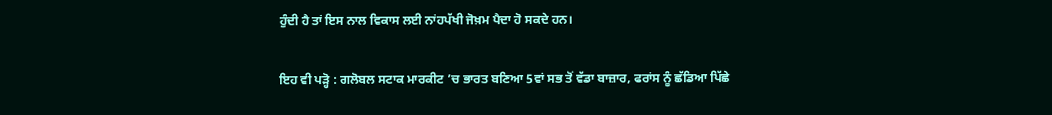ਹੁੰਦੀ ਹੈ ਤਾਂ ਇਸ ਨਾਲ ਵਿਕਾਸ ਲਈ ਨਾਂਹਪੱਖੀ ਜੋਖ਼ਮ ਪੈਦਾ ਹੋ ਸਕਦੇ ਹਨ।

ਇਹ ਵੀ ਪੜ੍ਹੋ : ਗਲੋਬਲ ਸਟਾਕ ਮਾਰਕੀਟ ’ਚ ਭਾਰਤ ਬਣਿਆ 5ਵਾਂ ਸਭ ਤੋਂ ਵੱਡਾ ਬਾਜ਼ਾਰ, ਫਰਾਂਸ ਨੂੰ ਛੱਡਿਆ ਪਿੱਛੇ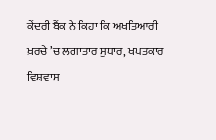ਕੇਂਦਰੀ ਬੈਂਕ ਨੇ ਕਿਹਾ ਕਿ ਅਖਤਿਆਰੀ ਖ਼ਰਚੇ ’ਚ ਲਗਾਤਾਰ ਸੁਧਾਰ, ਖਪਤਕਾਰ ਵਿਸ਼ਵਾਸ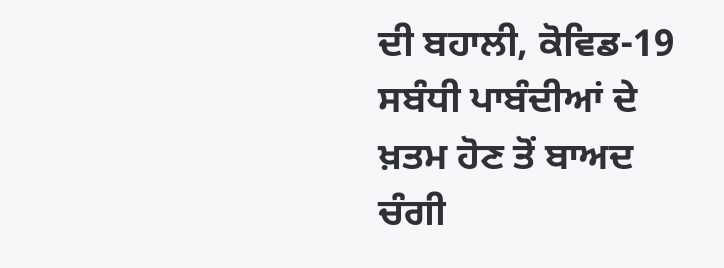ਦੀ ਬਹਾਲੀ, ਕੋਵਿਡ-19 ਸਬੰਧੀ ਪਾਬੰਦੀਆਂ ਦੇ ਖ਼ਤਮ ਹੋਣ ਤੋਂ ਬਾਅਦ ਚੰਗੀ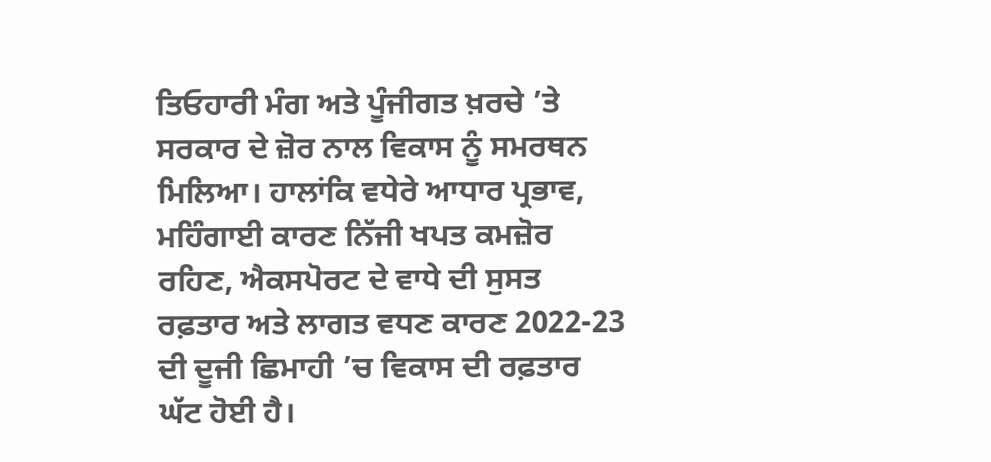ਤਿਓਹਾਰੀ ਮੰਗ ਅਤੇ ਪੂੰਜੀਗਤ ਖ਼ਰਚੇ ’ਤੇ ਸਰਕਾਰ ਦੇ ਜ਼ੋਰ ਨਾਲ ਵਿਕਾਸ ਨੂੰ ਸਮਰਥਨ ਮਿਲਿਆ। ਹਾਲਾਂਕਿ ਵਧੇਰੇ ਆਧਾਰ ਪ੍ਰਭਾਵ, ਮਹਿੰਗਾਈ ਕਾਰਣ ਨਿੱਜੀ ਖਪਤ ਕਮਜ਼ੋਰ ਰਹਿਣ, ਐਕਸਪੋਰਟ ਦੇ ਵਾਧੇ ਦੀ ਸੁਸਤ ਰਫ਼ਤਾਰ ਅਤੇ ਲਾਗਤ ਵਧਣ ਕਾਰਣ 2022-23 ਦੀ ਦੂਜੀ ਛਿਮਾਹੀ ’ਚ ਵਿਕਾਸ ਦੀ ਰਫ਼ਤਾਰ ਘੱਟ ਹੋਈ ਹੈ।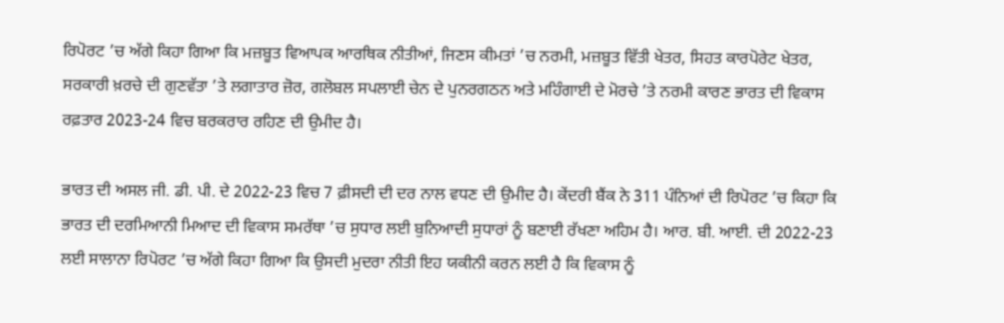ਰਿਪੋਰਟ ’ਚ ਅੱਗੇ ਕਿਹਾ ਗਿਆ ਕਿ ਮਜ਼ਬੂਤ ਵਿਆਪਕ ਆਰਥਿਕ ਨੀਤੀਆਂ, ਜਿਣਸ ਕੀਮਤਾਂ ’ਚ ਨਰਮੀ, ਮਜ਼ਬੂਤ ਵਿੱਤੀ ਖੇਤਰ, ਸਿਹਤ ਕਾਰਪੋਰੇਟ ਖੇਤਰ, ਸਰਕਾਰੀ ਖ਼ਰਚੇ ਦੀ ਗੁਣਵੱਤਾ ’ਤੇ ਲਗਾਤਾਰ ਜ਼ੋਰ, ਗਲੋਬਲ ਸਪਲਾਈ ਚੇਨ ਦੇ ਪੁਨਰਗਠਨ ਅਤੇ ਮਹਿੰਗਾਈ ਦੇ ਮੋਰਚੇ ’ਤੇ ਨਰਮੀ ਕਾਰਣ ਭਾਰਤ ਦੀ ਵਿਕਾਸ ਰਫ਼ਤਾਰ 2023-24 ਵਿਚ ਬਰਕਰਾਰ ਰਹਿਣ ਦੀ ਉਮੀਦ ਹੈ।

ਭਾਰਤ ਦੀ ਅਸਲ ਜੀ. ਡੀ. ਪੀ. ਦੇ 2022-23 ਵਿਚ 7 ਫ਼ੀਸਦੀ ਦੀ ਦਰ ਨਾਲ ਵਧਣ ਦੀ ਉਮੀਦ ਹੈ। ਕੇਂਦਰੀ ਬੈਂਕ ਨੇ 311 ਪੰਨਿਆਂ ਦੀ ਰਿਪੋਰਟ ’ਚ ਕਿਹਾ ਕਿ ਭਾਰਤ ਦੀ ਦਰਮਿਆਨੀ ਮਿਆਦ ਦੀ ਵਿਕਾਸ ਸਮਰੱਥਾ ’ਚ ਸੁਧਾਰ ਲਈ ਬੁਨਿਆਦੀ ਸੁਧਾਰਾਂ ਨੂੰ ਬਣਾਈ ਰੱਖਣਾ ਅਹਿਮ ਹੈ। ਆਰ. ਬੀ. ਆਈ. ਦੀ 2022-23 ਲਈ ਸਾਲਾਨਾ ਰਿਪੋਰਟ ’ਚ ਅੱਗੇ ਕਿਹਾ ਗਿਆ ਕਿ ਉਸਦੀ ਮੁਦਰਾ ਨੀਤੀ ਇਹ ਯਕੀਨੀ ਕਰਨ ਲਈ ਹੈ ਕਿ ਵਿਕਾਸ ਨੂੰ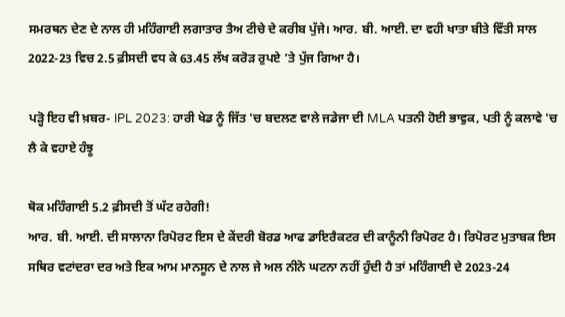ਸਮਰਥਨ ਦੇਣ ਦੇ ਨਾਲ ਹੀ ਮਹਿੰਗਾਈ ਲਗਾਤਾਰ ਤੈਅ ਟੀਚੇ ਦੇ ਕਰੀਬ ਪੁੱਜੇ। ਆਰ. ਬੀ. ਆਈ. ਦਾ ਵਹੀ ਖਾਤਾ ਬੀਤੇ ਵਿੱਤੀ ਸਾਲ 2022-23 ਵਿਚ 2.5 ਫ਼ੀਸਦੀ ਵਧ ਕੇ 63.45 ਲੱਖ ਕਰੋੜ ਰੁਪਏ ’ਤੇ ਪੁੱਜ ਗਿਆ ਹੈ।

ਪੜ੍ਹੋ ਇਹ ਵੀ ਖ਼ਬਰ- IPL 2023: ਹਾਰੀ ਖੇਡ ਨੂੰ ਜਿੱਤ 'ਚ ਬਦਲਣ ਵਾਲੇ ਜਡੇਜਾ ਦੀ MLA ਪਤਨੀ ਹੋਈ ਭਾਵੁਕ, ਪਤੀ ਨੂੰ ਕਲਾਵੇ 'ਚ ਲੈ ਕੇ ਵਹਾਏ ਹੰਝੂ

ਥੋਕ ਮਹਿੰਗਾਈ 5.2 ਫ਼ੀਸਦੀ ਤੋਂ ਘੱਟ ਰਹੇਗੀ!
ਆਰ. ਬੀ. ਆਈ. ਦੀ ਸਾਲਾਨਾ ਰਿਪੋਰਟ ਇਸ ਦੇ ਕੇਂਦਰੀ ਬੋਰਡ ਆਫ ਡਾਇਰੈਕਟਰ ਦੀ ਕਾਨੂੰਨੀ ਰਿਪੋਰਟ ਹੈ। ਰਿਪੋਰਟ ਮੁਤਾਬਕ ਇਸ ਸਥਿਰ ਵਟਾਂਦਰਾ ਦਰ ਅਤੇ ਇਕ ਆਮ ਮਾਨਸੂਨ ਦੇ ਨਾਲ ਜੇ ਅਲ ਨੀਨੋ ਘਟਨਾ ਨਹੀਂ ਹੁੰਦੀ ਹੈ ਤਾਂ ਮਹਿੰਗਾਈ ਦੇ 2023-24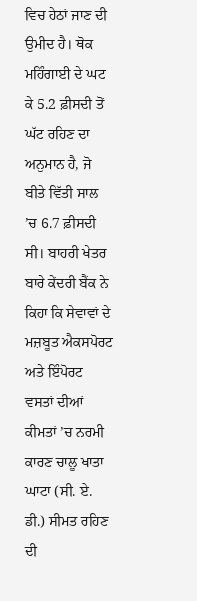ਵਿਚ ਹੇਠਾਂ ਜਾਣ ਦੀ ਉਮੀਦ ਹੈ। ਥੋਕ ਮਹਿੰਗਾਈ ਦੇ ਘਟ ਕੇ 5.2 ਫ਼ੀਸਦੀ ਤੋਂ ਘੱਟ ਰਹਿਣ ਦਾ ਅਨੁਮਾਨ ਹੈ, ਜੋ ਬੀਤੇ ਵਿੱਤੀ ਸਾਲ ’ਚ 6.7 ਫ਼ੀਸਦੀ ਸੀ। ਬਾਹਰੀ ਖੇਤਰ ਬਾਰੇ ਕੇਂਦਰੀ ਬੈਂਕ ਨੇ ਕਿਹਾ ਕਿ ਸੇਵਾਵਾਂ ਦੇ ਮਜ਼ਬੂਤ ਐਕਸਪੋਰਟ ਅਤੇ ਇੰਪੋਰਟ ਵਸਤਾਂ ਦੀਆਂ ਕੀਮਤਾਂ ’ਚ ਨਰਮੀ ਕਾਰਣ ਚਾਲੂ ਖਾਤਾ ਘਾਟਾ (ਸੀ. ਏ. ਡੀ.) ਸੀਮਤ ਰਹਿਣ ਦੀ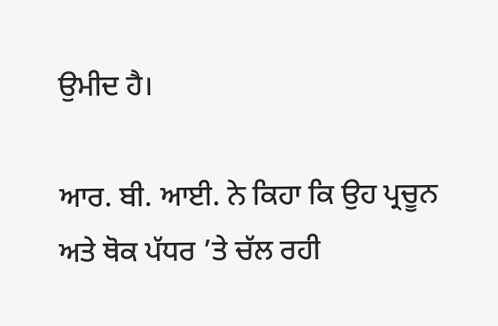ਉਮੀਦ ਹੈ।

ਆਰ. ਬੀ. ਆਈ. ਨੇ ਕਿਹਾ ਕਿ ਉਹ ਪ੍ਰਚੂਨ ਅਤੇ ਥੋਕ ਪੱਧਰ ’ਤੇ ਚੱਲ ਰਹੀ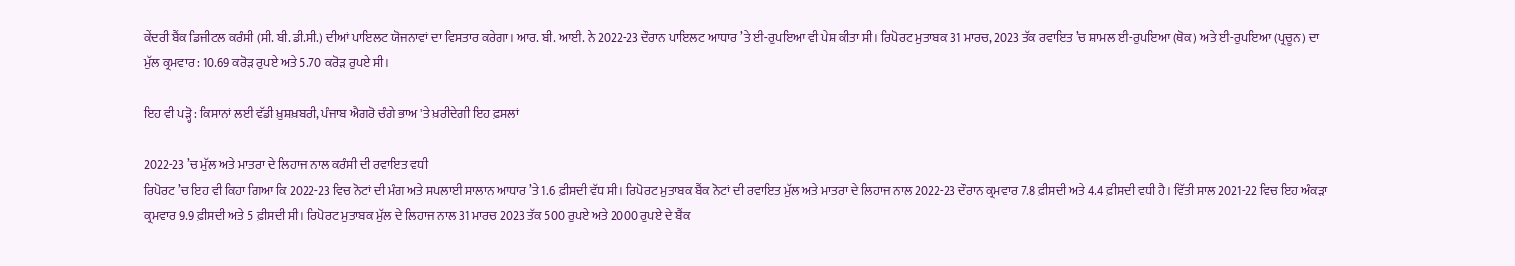ਕੇਂਦਰੀ ਬੈਂਕ ਡਿਜੀਟਲ ਕਰੰਸੀ (ਸੀ. ਬੀ. ਡੀ.ਸੀ.) ਦੀਆਂ ਪਾਇਲਟ ਯੋਜਨਾਵਾਂ ਦਾ ਵਿਸਤਾਰ ਕਰੇਗਾ। ਆਰ. ਬੀ. ਆਈ. ਨੇ 2022-23 ਦੌਰਾਨ ਪਾਇਲਟ ਆਧਾਰ ’ਤੇ ਈ-ਰੁਪਇਆ ਵੀ ਪੇਸ਼ ਕੀਤਾ ਸੀ। ਰਿਪੋਰਟ ਮੁਤਾਬਕ 31 ਮਾਰਚ, 2023 ਤੱਕ ਰਵਾਇਤ ’ਚ ਸ਼ਾਮਲ ਈ-ਰੁਪਇਆ (ਥੋਕ) ਅਤੇ ਈ-ਰੁਪਇਆ (ਪ੍ਰਚੂਨ) ਦਾ ਮੁੱਲ ਕ੍ਰਮਵਾਰ : 10.69 ਕਰੋੜ ਰੁਪਏ ਅਤੇ 5.70 ਕਰੋੜ ਰੁਪਏ ਸੀ।

ਇਹ ਵੀ ਪੜ੍ਹੋ : ਕਿਸਾਨਾਂ ਲਈ ਵੱਡੀ ਖ਼ੁਸ਼ਖ਼ਬਰੀ, ਪੰਜਾਬ ਐਗਰੋ ਚੰਗੇ ਭਾਅ 'ਤੇ ਖ਼ਰੀਦੇਗੀ ਇਹ ਫ਼ਸਲਾਂ

2022-23 ’ਚ ਮੁੱਲ ਅਤੇ ਮਾਤਰਾ ਦੇ ਲਿਹਾਜ ਨਾਲ ਕਰੰਸੀ ਦੀ ਰਵਾਇਤ ਵਧੀ
ਰਿਪੋਰਟ ’ਚ ਇਹ ਵੀ ਕਿਹਾ ਗਿਆ ਕਿ 2022-23 ਵਿਚ ਨੋਟਾਂ ਦੀ ਮੰਗ ਅਤੇ ਸਪਲਾਈ ਸਾਲਾਨ ਆਧਾਰ ’ਤੇ 1.6 ਫ਼ੀਸਦੀ ਵੱਧ ਸੀ। ਰਿਪੋਰਟ ਮੁਤਾਬਕ ਬੈਂਕ ਨੋਟਾਂ ਦੀ ਰਵਾਇਤ ਮੁੱਲ ਅਤੇ ਮਾਤਰਾ ਦੇ ਲਿਹਾਜ ਨਾਲ 2022-23 ਦੌਰਾਨ ਕ੍ਰਮਵਾਰ 7.8 ਫ਼ੀਸਦੀ ਅਤੇ 4.4 ਫ਼ੀਸਦੀ ਵਧੀ ਹੈ। ਵਿੱਤੀ ਸਾਲ 2021-22 ਵਿਚ ਇਹ ਅੰਕੜਾ ਕ੍ਰਮਵਾਰ 9.9 ਫ਼ੀਸਦੀ ਅਤੇ 5 ਫ਼ੀਸਦੀ ਸੀ। ਰਿਪੋਰਟ ਮੁਤਾਬਕ ਮੁੱਲ ਦੇ ਲਿਹਾਜ ਨਾਲ 31 ਮਾਰਚ 2023 ਤੱਕ 500 ਰੁਪਏ ਅਤੇ 2000 ਰੁਪਏ ਦੇ ਬੈਂਕ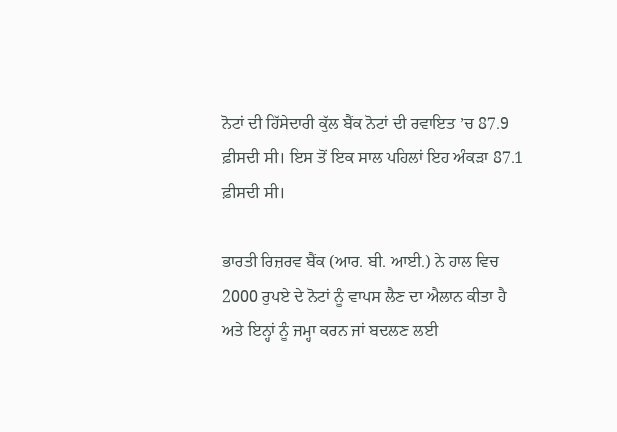ਨੋਟਾਂ ਦੀ ਹਿੱਸੇਦਾਰੀ ਕੁੱਲ ਬੈਂਕ ਨੋਟਾਂ ਦੀ ਰਵਾਇਤ ’ਚ 87.9 ਫ਼ੀਸਦੀ ਸੀ। ਇਸ ਤੋਂ ਇਕ ਸਾਲ ਪਹਿਲਾਂ ਇਹ ਅੰਕੜਾ 87.1 ਫ਼ੀਸਦੀ ਸੀ।

ਭਾਰਤੀ ਰਿਜ਼ਰਵ ਬੈਂਕ (ਆਰ. ਬੀ. ਆਈ.) ਨੇ ਹਾਲ ਵਿਚ 2000 ਰੁਪਏ ਦੇ ਨੋਟਾਂ ਨੂੰ ਵਾਪਸ ਲੈਣ ਦਾ ਐਲਾਨ ਕੀਤਾ ਹੈ ਅਤੇ ਇਨ੍ਹਾਂ ਨੂੰ ਜਮ੍ਹਾ ਕਰਨ ਜਾਂ ਬਦਲਣ ਲਈ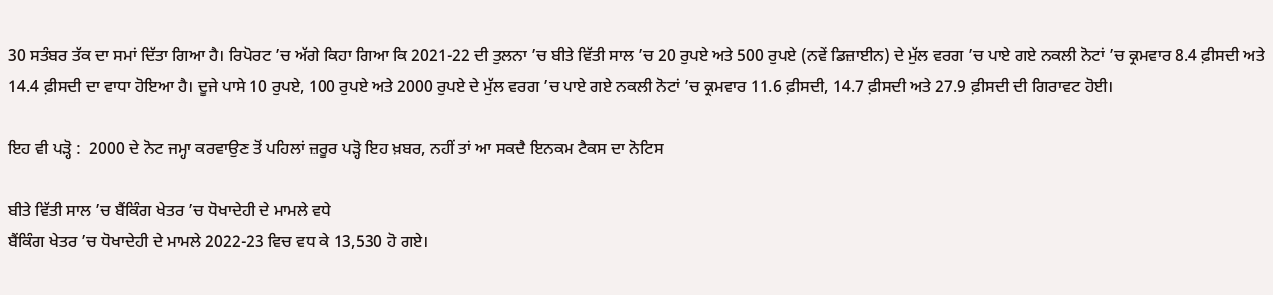30 ਸਤੰਬਰ ਤੱਕ ਦਾ ਸਮਾਂ ਦਿੱਤਾ ਗਿਆ ਹੈ। ਰਿਪੋਰਟ ’ਚ ਅੱਗੇ ਕਿਹਾ ਗਿਆ ਕਿ 2021-22 ਦੀ ਤੁਲਨਾ ’ਚ ਬੀਤੇ ਵਿੱਤੀ ਸਾਲ ’ਚ 20 ਰੁਪਏ ਅਤੇ 500 ਰੁਪਏ (ਨਵੇਂ ਡਿਜ਼ਾਈਨ) ਦੇ ਮੁੱਲ ਵਰਗ ’ਚ ਪਾਏ ਗਏ ਨਕਲੀ ਨੋਟਾਂ ’ਚ ਕ੍ਰਮਵਾਰ 8.4 ਫ਼ੀਸਦੀ ਅਤੇ 14.4 ਫ਼ੀਸਦੀ ਦਾ ਵਾਧਾ ਹੋਇਆ ਹੈ। ਦੂਜੇ ਪਾਸੇ 10 ਰੁਪਏ, 100 ਰੁਪਏ ਅਤੇ 2000 ਰੁਪਏ ਦੇ ਮੁੱਲ ਵਰਗ ’ਚ ਪਾਏ ਗਏ ਨਕਲੀ ਨੋਟਾਂ ’ਚ ਕ੍ਰਮਵਾਰ 11.6 ਫ਼ੀਸਦੀ, 14.7 ਫ਼ੀਸਦੀ ਅਤੇ 27.9 ਫ਼ੀਸਦੀ ਦੀ ਗਿਰਾਵਟ ਹੋਈ।

ਇਹ ਵੀ ਪੜ੍ਹੋ :  2000 ਦੇ ਨੋਟ ਜਮ੍ਹਾ ਕਰਵਾਉਣ ਤੋਂ ਪਹਿਲਾਂ ਜ਼ਰੂਰ ਪੜ੍ਹੋ ਇਹ ਖ਼ਬਰ, ਨਹੀਂ ਤਾਂ ਆ ਸਕਦੈ ਇਨਕਮ ਟੈਕਸ ਦਾ ਨੋਟਿਸ

ਬੀਤੇ ਵਿੱਤੀ ਸਾਲ ’ਚ ਬੈਂਕਿੰਗ ਖੇਤਰ ’ਚ ਧੋਖਾਦੇਹੀ ਦੇ ਮਾਮਲੇ ਵਧੇ
ਬੈਂਕਿੰਗ ਖੇਤਰ ’ਚ ਧੋਖਾਦੇਹੀ ਦੇ ਮਾਮਲੇ 2022-23 ਵਿਚ ਵਧ ਕੇ 13,530 ਹੋ ਗਏ।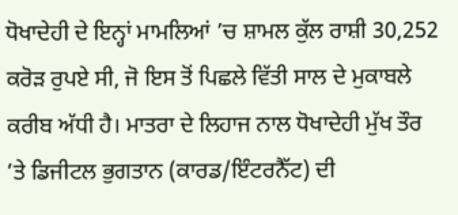ਧੋਖਾਦੇਹੀ ਦੇ ਇਨ੍ਹਾਂ ਮਾਮਲਿਆਂ ’ਚ ਸ਼ਾਮਲ ਕੁੱਲ ਰਾਸ਼ੀ 30,252 ਕਰੋੜ ਰੁਪਏ ਸੀ, ਜੋ ਇਸ ਤੋਂ ਪਿਛਲੇ ਵਿੱਤੀ ਸਾਲ ਦੇ ਮੁਕਾਬਲੇ ਕਰੀਬ ਅੱਧੀ ਹੈ। ਮਾਤਰਾ ਦੇ ਲਿਹਾਜ ਨਾਲ ਧੋਖਾਦੇਹੀ ਮੁੱਖ ਤੌਰ ’ਤੇ ਡਿਜੀਟਲ ਭੁਗਤਾਨ (ਕਾਰਡ/ਇੰਟਰਨੈੱਟ) ਦੀ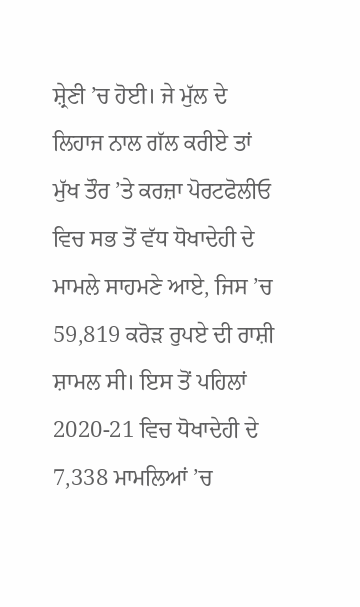ਸ਼੍ਰੇਣੀ ’ਚ ਹੋਈ। ਜੇ ਮੁੱਲ ਦੇ ਲਿਹਾਜ ਨਾਲ ਗੱਲ ਕਰੀਏ ਤਾਂ ਮੁੱਖ ਤੌਰ ’ਤੇ ਕਰਜ਼ਾ ਪੋਰਟਫੋਲੀਓ ਵਿਚ ਸਭ ਤੋਂ ਵੱਧ ਧੋਖਾਦੇਹੀ ਦੇ ਮਾਮਲੇ ਸਾਹਮਣੇ ਆਏ, ਜਿਸ ’ਚ 59,819 ਕਰੋੜ ਰੁਪਏ ਦੀ ਰਾਸ਼ੀ ਸ਼ਾਮਲ ਸੀ। ਇਸ ਤੋਂ ਪਹਿਲਾਂ 2020-21 ਵਿਚ ਧੋਖਾਦੇਹੀ ਦੇ 7,338 ਮਾਮਲਿਆਂ ’ਚ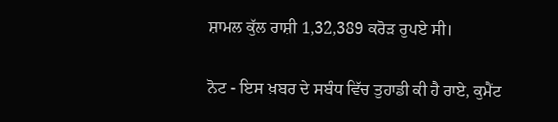ਸ਼ਾਮਲ ਕੁੱਲ ਰਾਸ਼ੀ 1,32,389 ਕਰੋੜ ਰੁਪਏ ਸੀ।

ਨੋਟ - ਇਸ ਖ਼ਬਰ ਦੇ ਸਬੰਧ ਵਿੱਚ ਤੁਹਾਡੀ ਕੀ ਹੈ ਰਾਏ, ਕੁਮੈਂਟ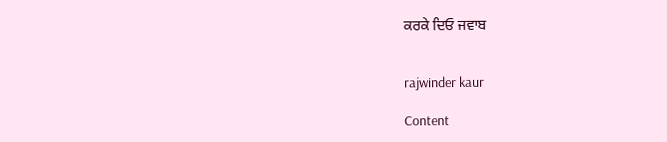ਕਰਕੇ ਦਿਓ ਜਵਾਬ


rajwinder kaur

Content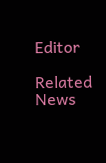Editor

Related News